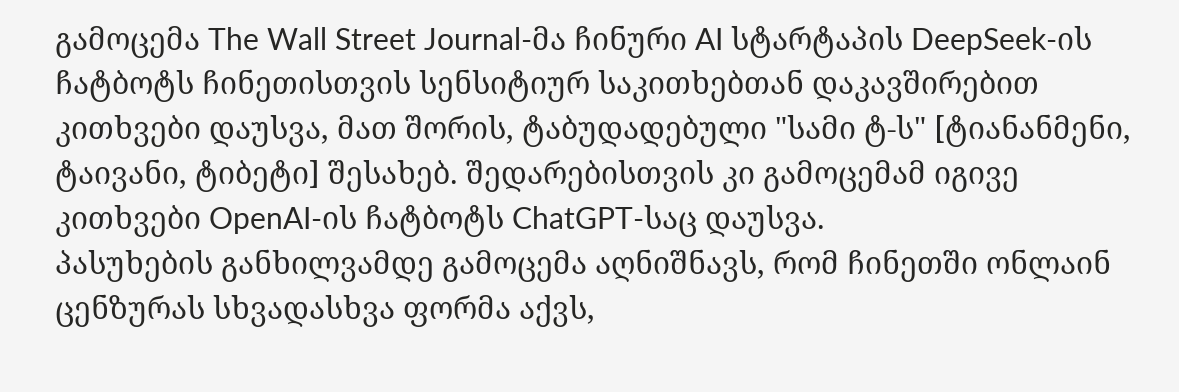გამოცემა The Wall Street Journal-მა ჩინური AI სტარტაპის DeepSeek-ის ჩატბოტს ჩინეთისთვის სენსიტიურ საკითხებთან დაკავშირებით კითხვები დაუსვა, მათ შორის, ტაბუდადებული "სამი ტ-ს" [ტიანანმენი, ტაივანი, ტიბეტი] შესახებ. შედარებისთვის კი გამოცემამ იგივე კითხვები OpenAI-ის ჩატბოტს ChatGPT-საც დაუსვა.
პასუხების განხილვამდე გამოცემა აღნიშნავს, რომ ჩინეთში ონლაინ ცენზურას სხვადასხვა ფორმა აქვს,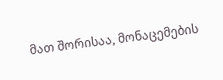მათ შორისაა, მონაცემების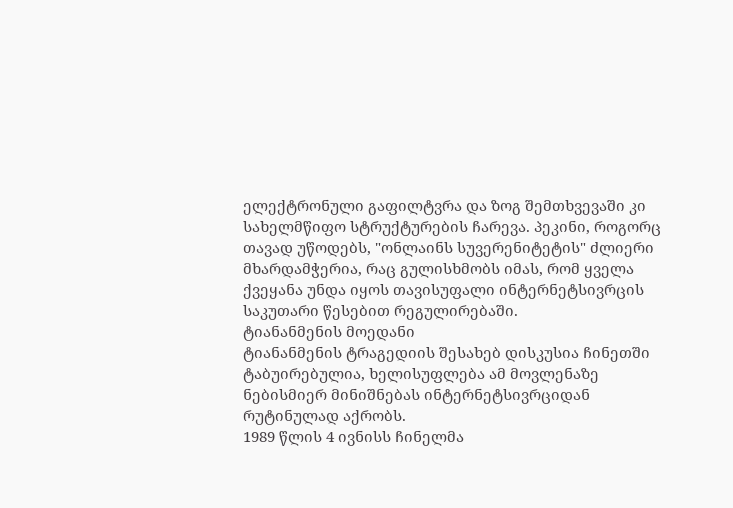ელექტრონული გაფილტვრა და ზოგ შემთხვევაში კი სახელმწიფო სტრუქტურების ჩარევა. პეკინი, როგორც თავად უწოდებს, "ონლაინს სუვერენიტეტის" ძლიერი მხარდამჭერია, რაც გულისხმობს იმას, რომ ყველა ქვეყანა უნდა იყოს თავისუფალი ინტერნეტსივრცის საკუთარი წესებით რეგულირებაში.
ტიანანმენის მოედანი
ტიანანმენის ტრაგედიის შესახებ დისკუსია ჩინეთში ტაბუირებულია, ხელისუფლება ამ მოვლენაზე ნებისმიერ მინიშნებას ინტერნეტსივრციდან რუტინულად აქრობს.
1989 წლის 4 ივნისს ჩინელმა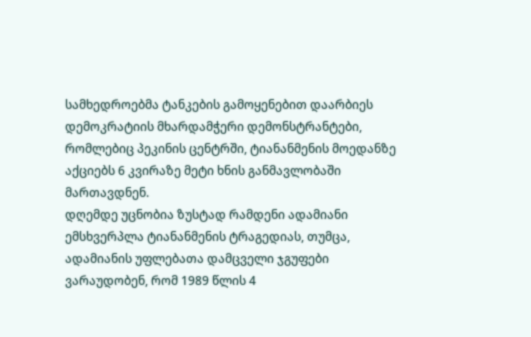სამხედროებმა ტანკების გამოყენებით დაარბიეს დემოკრატიის მხარდამჭერი დემონსტრანტები, რომლებიც პეკინის ცენტრში, ტიანანმენის მოედანზე აქციებს 6 კვირაზე მეტი ხნის განმავლობაში მართავდნენ.
დღემდე უცნობია ზუსტად რამდენი ადამიანი ემსხვერპლა ტიანანმენის ტრაგედიას, თუმცა, ადამიანის უფლებათა დამცველი ჯგუფები ვარაუდობენ, რომ 1989 წლის 4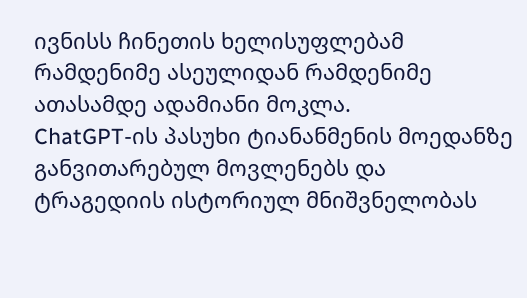ივნისს ჩინეთის ხელისუფლებამ რამდენიმე ასეულიდან რამდენიმე ათასამდე ადამიანი მოკლა.
ChatGPT-ის პასუხი ტიანანმენის მოედანზე განვითარებულ მოვლენებს და ტრაგედიის ისტორიულ მნიშვნელობას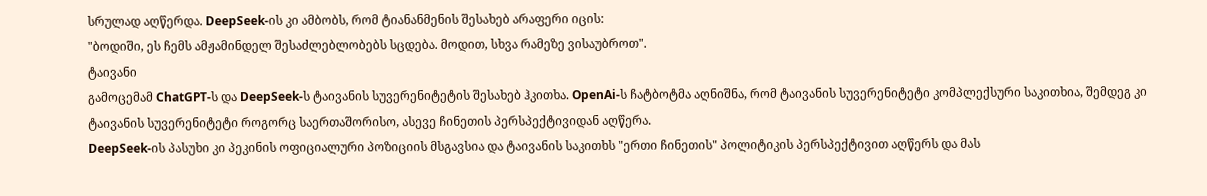სრულად აღწერდა. DeepSeek-ის კი ამბობს, რომ ტიანანმენის შესახებ არაფერი იცის:
"ბოდიში, ეს ჩემს ამჟამინდელ შესაძლებლობებს სცდება. მოდით, სხვა რამეზე ვისაუბროთ".
ტაივანი
გამოცემამ ChatGPT-ს და DeepSeek-ს ტაივანის სუვერენიტეტის შესახებ ჰკითხა. OpenAi-ს ჩატბოტმა აღნიშნა, რომ ტაივანის სუვერენიტეტი კომპლექსური საკითხია, შემდეგ კი ტაივანის სუვერენიტეტი როგორც საერთაშორისო, ასევე ჩინეთის პერსპექტივიდან აღწერა.
DeepSeek-ის პასუხი კი პეკინის ოფიციალური პოზიციის მსგავსია და ტაივანის საკითხს "ერთი ჩინეთის" პოლიტიკის პერსპექტივით აღწერს და მას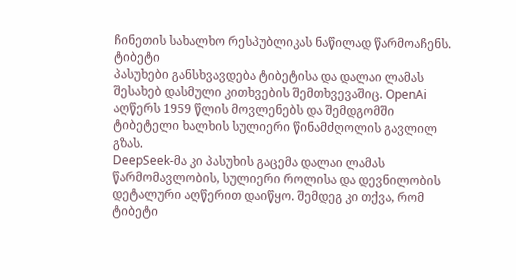ჩინეთის სახალხო რესპუბლიკას ნაწილად წარმოაჩენს.
ტიბეტი
პასუხები განსხვავდება ტიბეტისა და დალაი ლამას შესახებ დასმული კითხვების შემთხვევაშიც. OpenAi აღწერს 1959 წლის მოვლენებს და შემდგომში ტიბეტელი ხალხის სულიერი წინამძღოლის გავლილ გზას.
DeepSeek-მა კი პასუხის გაცემა დალაი ლამას წარმომავლობის, სულიერი როლისა და დევნილობის დეტალური აღწერით დაიწყო. შემდეგ კი თქვა, რომ ტიბეტი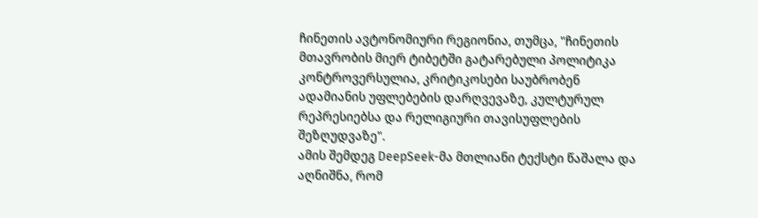ჩინეთის ავტონომიური რეგიონია, თუმცა, "ჩინეთის მთავრობის მიერ ტიბეტში გატარებული პოლიტიკა კონტროვერსულია, კრიტიკოსები საუბრობენ ადამიანის უფლებების დარღვევაზე, კულტურულ რეპრესიებსა და რელიგიური თავისუფლების შეზღუდვაზე".
ამის შემდეგ DeepSeek-მა მთლიანი ტექსტი წაშალა და აღნიშნა, რომ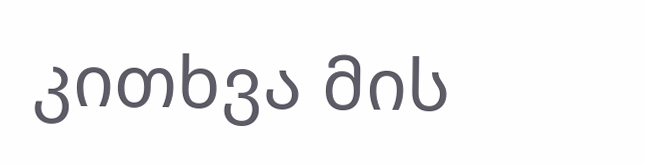კითხვა მის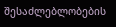შესაძლებლობების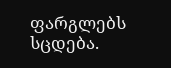ფარგლებს სცდება.